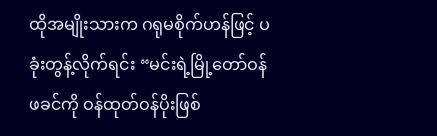ထိုအမျိုးသားက ဂရုမစိုက်ဟန်ဖြင့် ပခုံးတွန့်လိုက်ရင်း “မင်းရဲ့မြို့တော်ဝန်ဖခင်ကို ဝန်ထုတ်ဝန်ပိုးဖြစ်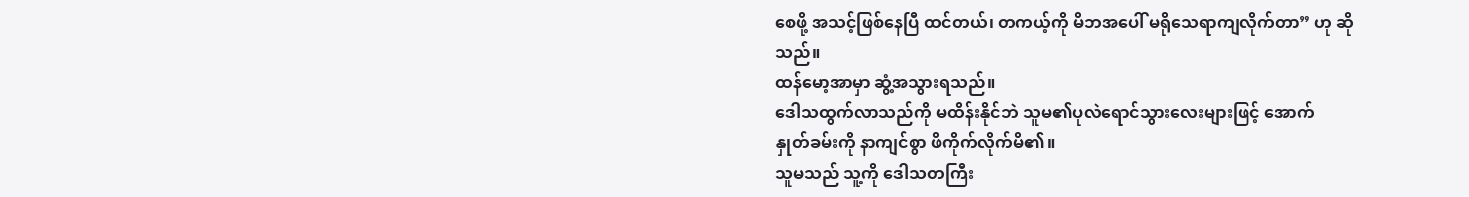စေဖို့ အသင့်ဖြစ်နေပြီ ထင်တယ်၊ တကယ့်ကို မိဘအပေါ် မရိုသေရာကျလိုက်တာ” ဟု ဆိုသည်။
ထန်မော့အာမှာ ဆွံ့အသွားရသည်။
ဒေါသထွက်လာသည်ကို မထိန်းနိုင်ဘဲ သူမ၏ပုလဲရောင်သွားလေးများဖြင့် အောက်
နှုတ်ခမ်းကို နာကျင်စွာ ဖိကိုက်လိုက်မိ၏။
သူမသည် သူ့ကို ဒေါသတကြီး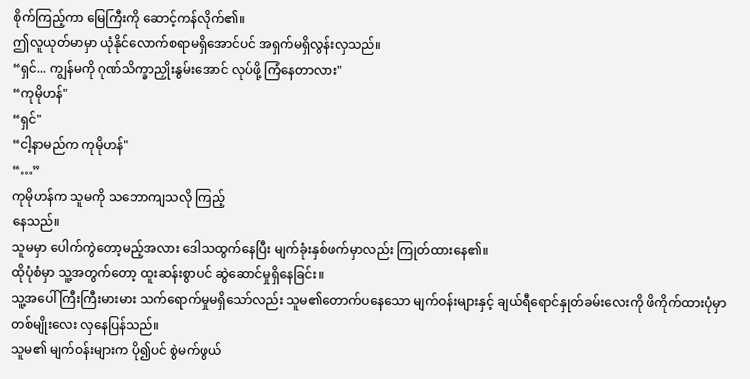စိုက်ကြည့်ကာ မြေကြီးကို ဆောင့်ကန်လိုက်၏။
ဤလူယုတ်မာမှာ ယုံနိုင်လောက်စရာမရှိအောင်ပင် အရှက်မရှိလွန်းလှသည်။
“ရှင်... ကျွန်မကို ဂုဏ်သိက္ခာညှိုးနွမ်းအောင် လုပ်ဖို့ ကြံနေတာလား"
“ကုမိုဟန်"
“ရှင်"
“ငါ့နာမည်က ကုမိုဟန်"
“…”
ကုမိုဟန်က သူမကို သဘောကျသလို ကြည့်
နေသည်။
သူမမှာ ပေါက်ကွဲတော့မည့်အလား ဒေါသထွက်နေပြီး မျက်ခုံးနှစ်ဖက်မှာလည်း ကြုတ်ထားနေ၏။
ထိုပုံစံမှာ သူ့အတွက်တော့ ထူးဆန်းစွာပင် ဆွဲဆောင်မှုရှိနေခြင်း။
သူ့အပေါ် ကြီးကြီးမားမား သက်ရောက်မှုမရှိသော်လည်း သူမ၏တောက်ပနေသော မျက်ဝန်းများနှင့် ချယ်ရီရောင်နှုတ်ခမ်းလေးကို ဖိကိုက်ထားပုံမှာ တစ်မျိုးလေး လှနေပြန်သည်။
သူမ၏ မျက်ဝန်းများက ပို၍ပင် စွဲမက်ဖွယ်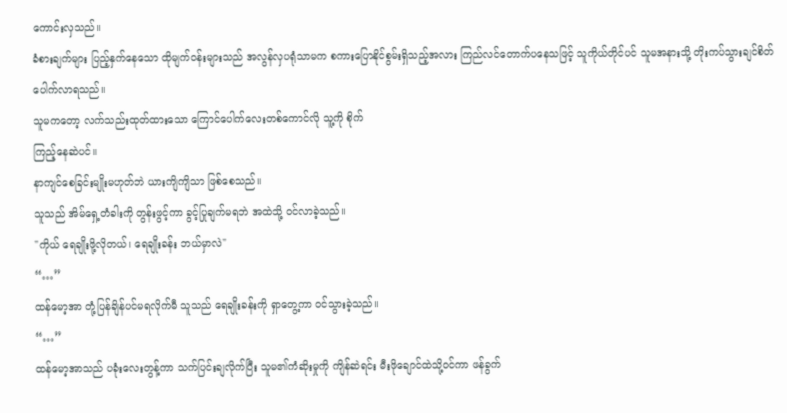ကောင်းလှသည်။
ခံစားချက်များ ပြည့်နှက်နေသော ထိုမျက်ဝန်းများသည် အလွန်လှပရုံသာမက စကားပြောနိုင်စွမ်းရှိသည့်အလား ကြည်လင်တောက်ပနေသဖြင့် သူကိုယ်တိုင်ပင် သူမအနားသို့ တိုးကပ်သွားချင်စိတ် ပေါက်လာရသည်။
သူမကတော့ လက်သည်းထုတ်ထားသော ကြောင်ပေါက်လေးတစ်ကောင်လို သူ့ကို စိုက်
ကြည့်နေဆဲပင်။
နာကျင်စေခြင်းမျိုးမဟုတ်ဘဲ ယားကျိကျိသာ ဖြစ်စေသည်။
သူသည် အိမ်ရှေ့တံခါးကို တွန်းဖွင့်ကာ ခွင့်ပြုချက်မရဘဲ အထဲသို့ ဝင်လာခဲ့သည်။
"ကိုယ် ရေချိုးဖို့လိုတယ်၊ ရေချိုးခန်း ဘယ်မှာလဲ"
“…”
ထန်မော့အာ တုံ့ပြန်ချိန်ပင်မရလိုက်မီ သူသည် ရေချိုးခန်းကို ရှာတွေ့ကာ ဝင်သွားခဲ့သည်။
“…”
ထန်မော့အာသည် ပခုံးလေးတွန့်ကာ သက်ပြင်းချလိုက်ပြီး သူမ၏ကံဆိုးမှုကို ကျိန်ဆဲရင်း မီးဖိုချောင်ထဲသို့ဝင်ကာ ဖန်ခွက်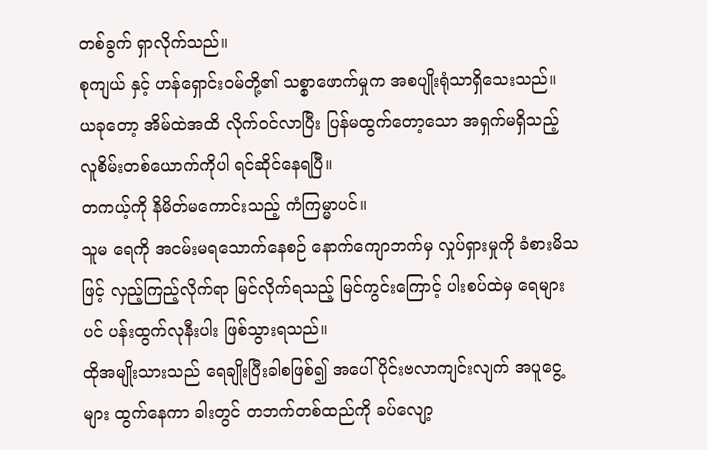တစ်ခွက် ရှာလိုက်သည်။
စုကျယ် နှင့် ဟန်ရှောင်းဝမ်တို့၏ သစ္စာဖောက်မှုက အစပျိုးရုံသာရှိသေးသည်။
ယခုတော့ အိမ်ထဲအထိ လိုက်ဝင်လာပြီး ပြန်မထွက်တော့သော အရှက်မရှိသည့် လူစိမ်းတစ်ယောက်ကိုပါ ရင်ဆိုင်နေရပြီ။
တကယ့်ကို နိမိတ်မကောင်းသည့် ကံကြမ္မာပင်။
သူမ ရေကို အငမ်းမရသောက်နေစဉ် နောက်ကျောဘက်မှ လှုပ်ရှားမှုကို ခံစားမိသဖြင့် လှည့်ကြည့်လိုက်ရာ မြင်လိုက်ရသည့် မြင်ကွင်းကြောင့် ပါးစပ်ထဲမှ ရေများပင် ပန်းထွက်လုနီးပါး ဖြစ်သွားရသည်။
ထိုအမျိုးသားသည် ရေချိုးပြီးခါစဖြစ်၍ အပေါ်ပိုင်းဗလာကျင်းလျက် အပူငွေ့များ ထွက်နေကာ ခါးတွင် တဘက်တစ်ထည်ကို ခပ်လျော့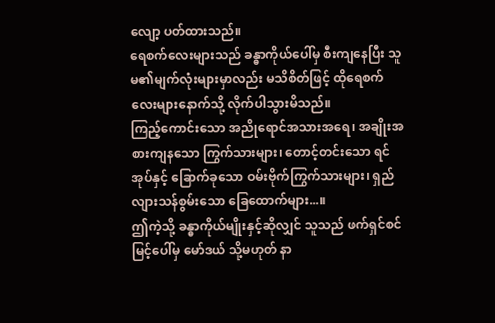လျော့ ပတ်ထားသည်။
ရေစက်လေးများသည် ခန္ဓာကိုယ်ပေါ်မှ စီးကျနေပြီး သူမ၏မျက်လုံးများမှာလည်း မသိစိတ်ဖြင့် ထိုရေစက်လေးများနောက်သို့ လိုက်ပါသွားမိသည်။
ကြည့်ကောင်းသော အညိုရောင်အသားအရေ၊ အချိုးအစားကျနသော ကြွက်သားများ၊ တောင့်တင်းသော ရင်အုပ်နှင့် ခြောက်ခုသော ဝမ်းဗိုက်ကြွက်သားများ၊ ရှည်လျားသန်စွမ်းသော ခြေထောက်များ...။
ဤကဲ့သို့ ခန္ဓာကိုယ်မျိုးနှင့်ဆိုလျှင် သူသည် ဖက်ရှင်စင်မြင့်ပေါ်မှ မော်ဒယ် သို့မဟုတ် နာ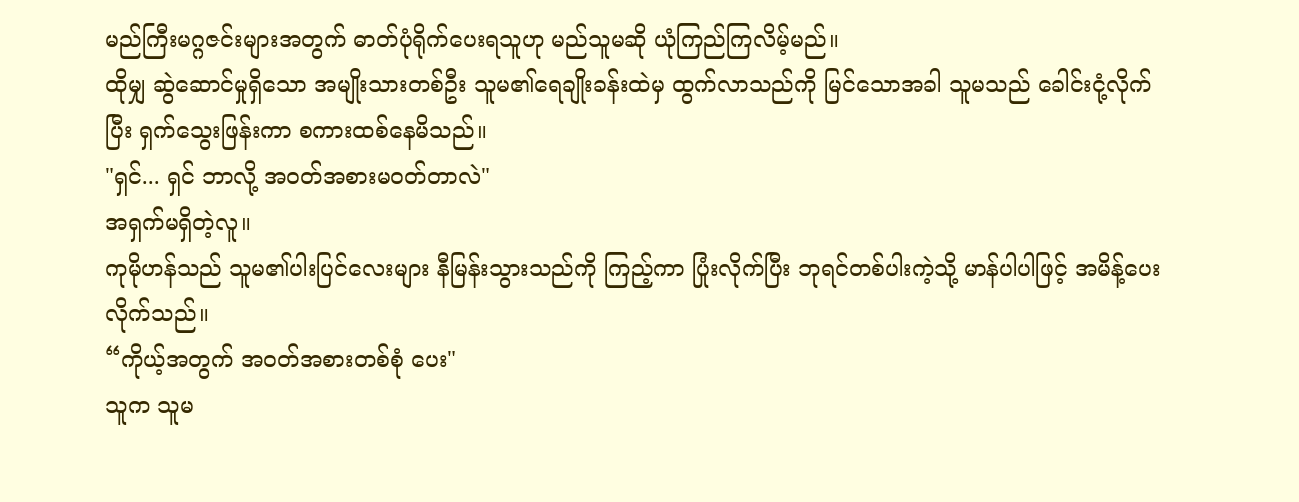မည်ကြီးမဂ္ဂဇင်းများအတွက် ဓာတ်ပုံရိုက်ပေးရသူဟု မည်သူမဆို ယုံကြည်ကြလိမ့်မည်။
ထိုမျှ ဆွဲဆောင်မှုရှိသော အမျိုးသားတစ်ဦး သူမ၏ရေချိုးခန်းထဲမှ ထွက်လာသည်ကို မြင်သောအခါ သူမသည် ခေါင်းငုံ့လိုက်ပြီး ရှက်သွေးဖြန်းကာ စကားထစ်နေမိသည်။
"ရှင်... ရှင် ဘာလို့ အဝတ်အစားမဝတ်တာလဲ"
အရှက်မရှိတဲ့လူ။
ကုမိုဟန်သည် သူမ၏ပါးပြင်လေးများ နီမြန်းသွားသည်ကို ကြည့်ကာ ပြုံးလိုက်ပြီး ဘုရင်တစ်ပါးကဲ့သို့ မာန်ပါပါဖြင့် အမိန့်ပေးလိုက်သည်။
“ကိုယ့်အတွက် အဝတ်အစားတစ်စုံ ပေး"
သူက သူမ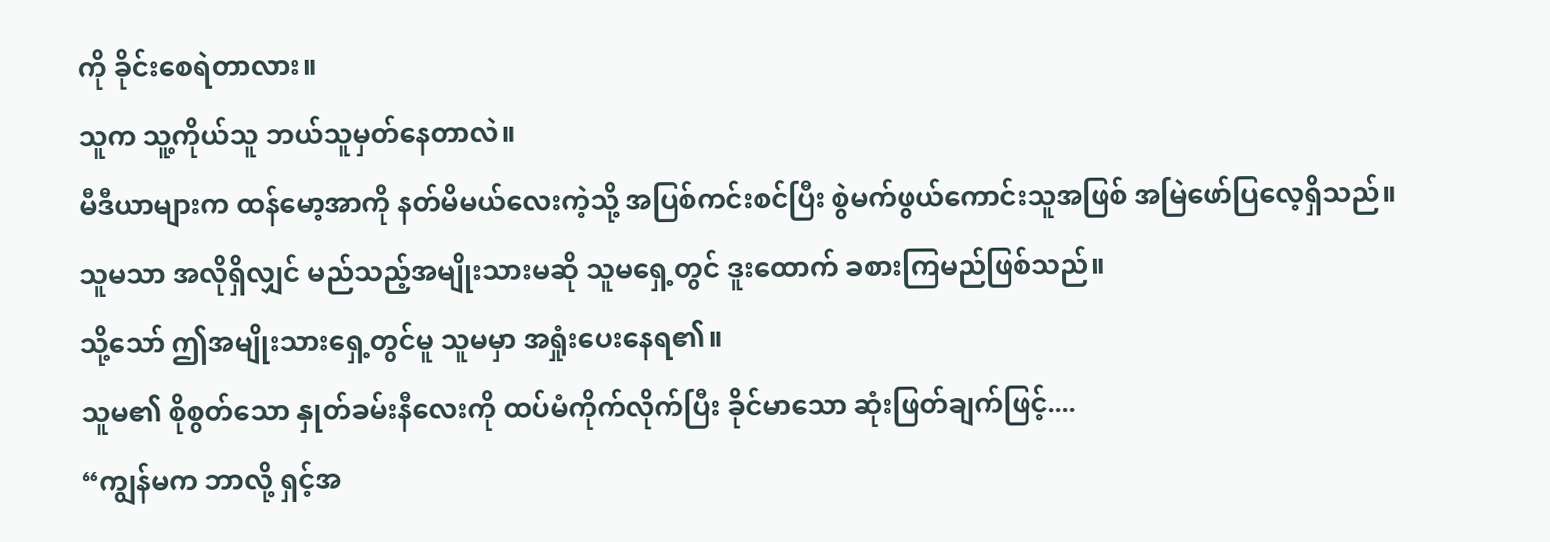ကို ခိုင်းစေရဲတာလား။
သူက သူ့ကိုယ်သူ ဘယ်သူမှတ်နေတာလဲ။
မီဒီယာများက ထန်မော့အာကို နတ်မိမယ်လေးကဲ့သို့ အပြစ်ကင်းစင်ပြီး စွဲမက်ဖွယ်ကောင်းသူအဖြစ် အမြဲဖော်ပြလေ့ရှိသည်။
သူမသာ အလိုရှိလျှင် မည်သည့်အမျိုးသားမဆို သူမရှေ့တွင် ဒူးထောက် ခစားကြမည်ဖြစ်သည်။
သို့သော် ဤအမျိုးသားရှေ့တွင်မူ သူမမှာ အရှုံးပေးနေရ၏။
သူမ၏ စိုစွတ်သော နှုတ်ခမ်းနီလေးကို ထပ်မံကိုက်လိုက်ပြီး ခိုင်မာသော ဆုံးဖြတ်ချက်ဖြင့်....
“ကျွန်မက ဘာလို့ ရှင့်အ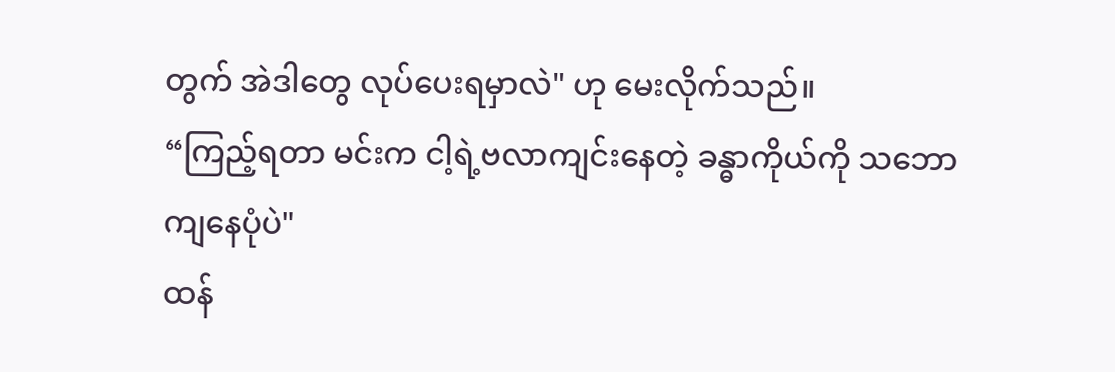တွက် အဲဒါတွေ လုပ်ပေးရမှာလဲ" ဟု မေးလိုက်သည်။
“ကြည့်ရတာ မင်းက ငါ့ရဲ့ဗလာကျင်းနေတဲ့ ခန္ဓာကိုယ်ကို သဘောကျနေပုံပဲ"
ထန်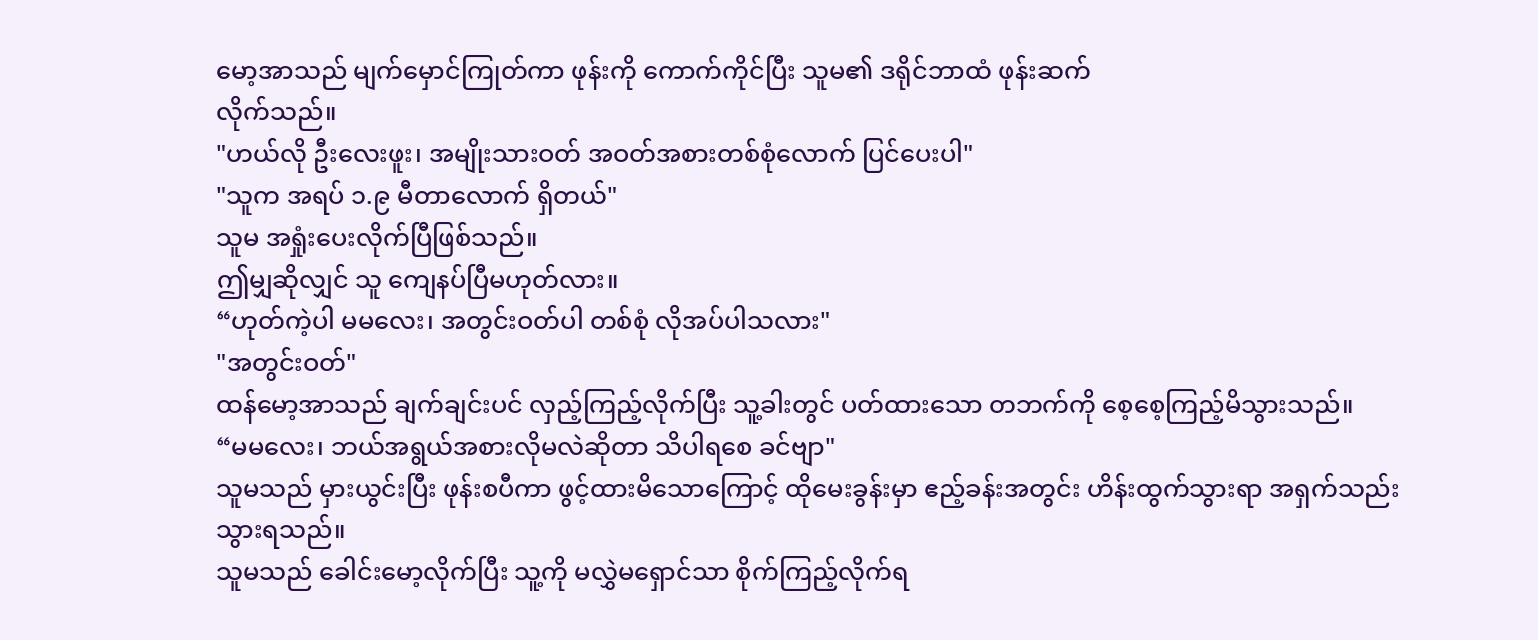မော့အာသည် မျက်မှောင်ကြုတ်ကာ ဖုန်းကို ကောက်ကိုင်ပြီး သူမ၏ ဒရိုင်ဘာထံ ဖုန်းဆက်
လိုက်သည်။
"ဟယ်လို ဦးလေးဖူး၊ အမျိုးသားဝတ် အဝတ်အစားတစ်စုံလောက် ပြင်ပေးပါ"
"သူက အရပ် ၁.၉ မီတာလောက် ရှိတယ်"
သူမ အရှုံးပေးလိုက်ပြီဖြစ်သည်။
ဤမျှဆိုလျှင် သူ ကျေနပ်ပြီမဟုတ်လား။
“ဟုတ်ကဲ့ပါ မမလေး၊ အတွင်းဝတ်ပါ တစ်စုံ လိုအပ်ပါသလား"
"အတွင်းဝတ်"
ထန်မော့အာသည် ချက်ချင်းပင် လှည့်ကြည့်လိုက်ပြီး သူ့ခါးတွင် ပတ်ထားသော တဘက်ကို စေ့စေ့ကြည့်မိသွားသည်။
“မမလေး၊ ဘယ်အရွယ်အစားလိုမလဲဆိုတာ သိပါရစေ ခင်ဗျာ"
သူမသည် မှားယွင်းပြီး ဖုန်းစပီကာ ဖွင့်ထားမိသောကြောင့် ထိုမေးခွန်းမှာ ဧည့်ခန်းအတွင်း ဟိန်းထွက်သွားရာ အရှက်သည်းသွားရသည်။
သူမသည် ခေါင်းမော့လိုက်ပြီး သူ့ကို မလွှဲမရှောင်သာ စိုက်ကြည့်လိုက်ရ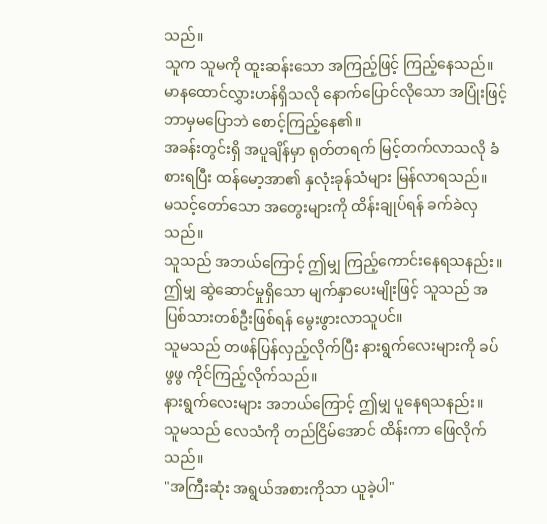သည်။
သူက သူမကို ထူးဆန်းသော အကြည့်ဖြင့် ကြည့်နေသည်။
မာနထောင်လွှားဟန်ရှိသလို နောက်ပြောင်လိုသော အပြုံးဖြင့် ဘာမှမပြောဘဲ စောင့်ကြည့်နေ၏။
အခန်းတွင်းရှိ အပူချိန်မှာ ရုတ်တရက် မြင့်တက်လာသလို ခံစားရပြီး ထန်မော့အာ၏ နှလုံးခုန်သံများ မြန်လာရသည်။
မသင့်တော်သော အတွေးများကို ထိန်းချုပ်ရန် ခက်ခဲလှသည်။
သူသည် အဘယ်ကြောင့် ဤမျှ ကြည့်ကောင်းနေရသနည်း။
ဤမျှ ဆွဲဆောင်မှုရှိသော မျက်နှာပေးမျိုးဖြင့် သူသည် အပြစ်သားတစ်ဦးဖြစ်ရန် မွေးဖွားလာသူပင်။
သူမသည် တဖန်ပြန်လှည့်လိုက်ပြီး နားရွက်လေးများကို ခပ်ဖွဖွ ကိုင်ကြည့်လိုက်သည်။
နားရွက်လေးများ အဘယ်ကြောင့် ဤမျှ ပူနေရသနည်း။
သူမသည် လေသံကို တည်ငြိမ်အောင် ထိန်းကာ ဖြေလိုက်သည်။
"အကြီးဆုံး အရွယ်အစားကိုသာ ယူခဲ့ပါ"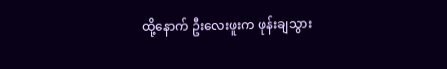ထို့နောက် ဦးလေးဖူးက ဖုန်းချသွား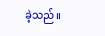ခဲ့သည်။